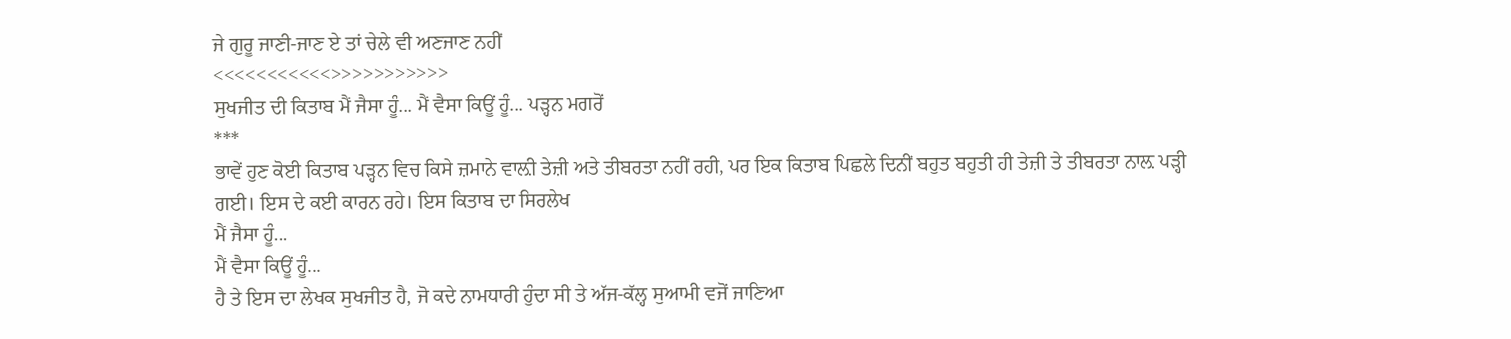ਜੇ ਗੁਰੂ ਜਾਣੀ-ਜਾਣ ਏ ਤਾਂ ਚੇਲੇ ਵੀ ਅਣਜਾਣ ਨਹੀਂ
<<<<<<<<<<<>>>>>>>>>>>
ਸੁਖਜੀਤ ਦੀ ਕਿਤਾਬ ਮੈਂ ਜੈਸਾ ਹੂੰ... ਮੈਂ ਵੈਸਾ ਕਿਊਂ ਹੂੰ... ਪੜ੍ਹਨ ਮਗਰੋਂ
***
ਭਾਵੇਂ ਹੁਣ ਕੋਈ ਕਿਤਾਬ ਪੜ੍ਹਨ ਵਿਚ ਕਿਸੇ ਜ਼ਮਾਨੇ ਵਾਲ਼ੀ ਤੇਜ਼ੀ ਅਤੇ ਤੀਬਰਤਾ ਨਹੀਂ ਰਹੀ, ਪਰ ਇਕ ਕਿਤਾਬ ਪਿਛਲੇ ਦਿਨੀਂ ਬਹੁਤ ਬਹੁਤੀ ਹੀ ਤੇਜ਼ੀ ਤੇ ਤੀਬਰਤਾ ਨਾਲ਼ ਪੜ੍ਹੀ ਗਈ। ਇਸ ਦੇ ਕਈ ਕਾਰਨ ਰਹੇ। ਇਸ ਕਿਤਾਬ ਦਾ ਸਿਰਲੇਖ
ਮੈਂ ਜੈਸਾ ਹੂੰ...
ਮੈਂ ਵੈਸਾ ਕਿਊਂ ਹੂੰ...
ਹੈ ਤੇ ਇਸ ਦਾ ਲੇਖਕ ਸੁਖਜੀਤ ਹੈ, ਜੋ ਕਦੇ ਨਾਮਧਾਰੀ ਹੁੰਦਾ ਸੀ ਤੇ ਅੱਜ-ਕੱਲ੍ਹ ਸੁਆਮੀ ਵਜੋਂ ਜਾਣਿਆ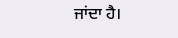ਜਾਂਦਾ ਹੈ।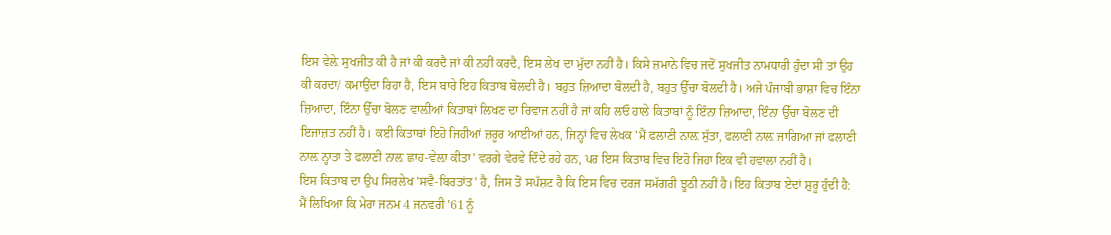ਇਸ ਵੇਲ਼ੇ ਸੁਖਜੀਤ ਕੀ ਹੈ ਜਾਂ ਕੀ ਕਰਦੈ ਜਾਂ ਕੀ ਨਹੀਂ ਕਰਦੈ, ਇਸ ਲੇਖ ਦਾ ਮੁੱਦਾ ਨਹੀਂ ਹੈ। ਕਿਸੇ ਜ਼ਮਾਨੇ ਵਿਚ ਜਦੋਂ ਸੁਖਜੀਤ ਨਾਮਧਾਰੀ ਹੁੰਦਾ ਸੀ ਤਾਂ ਉਹ ਕੀ ਕਰਦਾ/ ਕਮਾਉਂਦਾ ਰਿਹਾ ਹੈ, ਇਸ ਬਾਰੇ ਇਹ ਕਿਤਾਬ ਬੋਲਦੀ ਹੈ। ਬਹੁਤ ਜ਼ਿਆਦਾ ਬੋਲਦੀ ਹੈ, ਬਹੁਤ ਉੱਚਾ ਬੋਲਦੀ ਹੈ। ਅਜੇ ਪੰਜਾਬੀ ਭਾਸ਼ਾ ਵਿਚ ਇੰਨਾ ਜ਼ਿਆਦਾ, ਇੰਨਾ ਉੱਚਾ ਬੋਲਣ ਵਾਲ਼ੀਆਂ ਕਿਤਾਬਾਂ ਲਿਖਣ ਦਾ ਰਿਵਾਜ ਨਹੀਂ ਹੈ ਜਾਂ ਕਹਿ ਲਓ ਹਾਲੇ ਕਿਤਾਬਾਂ ਨੂੰ ਇੰਨਾ ਜ਼ਿਆਦਾ, ਇੰਨਾ ਉੱਚਾ ਬੋਲਣ ਦੀ ਇਜਾਜ਼ਤ ਨਹੀਂ ਹੈ। ਕਈ ਕਿਤਾਬਾਂ ਇਹੋ ਜਿਹੀਆਂ ਜ਼ਰੂਰ ਆਈਆਂ ਹਨ, ਜਿਨ੍ਹਾਂ ਵਿਚ ਲੇਖਕ 'ਮੈਂ ਫਲਾਣੀ ਨਾਲ਼ ਸੁੱਤਾ, ਫਲਾਣੀ ਨਾਲ਼ ਜਾਗਿਆ ਜਾਂ ਫਲਾਣੀ ਨਾਲ਼ ਨ੍ਹਾਤਾ ਤੇ ਫਲਾਣੀ ਨਾਲ਼ ਛਾਹ-ਵੇਲ਼ਾ ਕੀਤਾ' ਵਰਗੇ ਵੇਰਵੇ ਦਿੰਦੇ ਰਹੇ ਹਨ, ਪਰ ਇਸ ਕਿਤਾਬ ਵਿਚ ਇਹੋ ਜਿਹਾ ਇਕ ਵੀ ਹਵਾਲਾ ਨਹੀਂ ਹੈ।
ਇਸ ਕਿਤਾਬ ਦਾ ਉਪ ਸਿਰਲੇਖ 'ਸਵੈ-ਬਿਰਤਾਂਤ' ਹੈ, ਜਿਸ ਤੋਂ ਸਪੱਸ਼ਟ ਹੈ ਕਿ ਇਸ ਵਿਚ ਦਰਜ ਸਮੱਗਰੀ ਝੂਠੀ ਨਹੀਂ ਹੈ।ਇਹ ਕਿਤਾਬ ਏਦਾਂ ਸ਼ੁਰੂ ਹੁੰਦੀ ਹੈ:
ਮੈਂ ਲਿਖਿਆ ਕਿ ਮੇਰਾ ਜਨਮ 4 ਜਨਵਰੀ '61 ਨੂੰ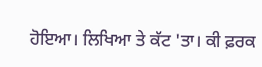ਹੋਇਆ। ਲਿਖਿਆ ਤੇ ਕੱਟ 'ਤਾ। ਕੀ ਫ਼ਰਕ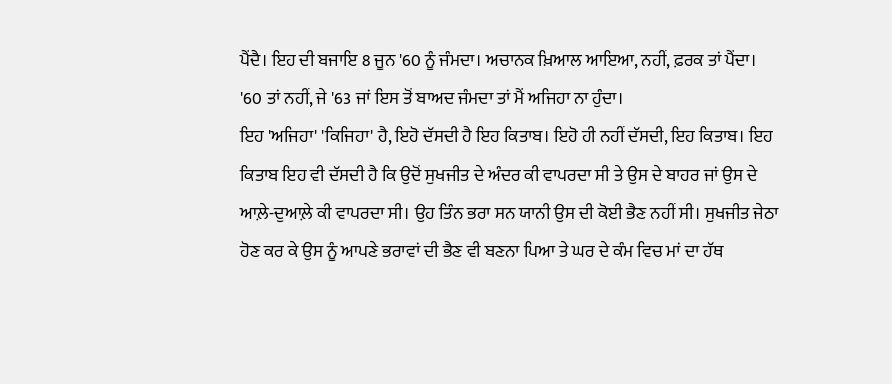ਪੈਂਦੈ। ਇਹ ਦੀ ਬਜਾਇ 8 ਜੂਨ '60 ਨੂੰ ਜੰਮਦਾ। ਅਚਾਨਕ ਖ਼ਿਆਲ ਆਇਆ, ਨਹੀਂ, ਫ਼ਰਕ ਤਾਂ ਪੈਂਦਾ। '60 ਤਾਂ ਨਹੀਂ, ਜੇ '63 ਜਾਂ ਇਸ ਤੋਂ ਬਾਅਦ ਜੰਮਦਾ ਤਾਂ ਮੈਂ ਅਜਿਹਾ ਨਾ ਹੁੰਦਾ।
ਇਹ 'ਅਜਿਹਾ' 'ਕਿਜਿਹਾ' ਹੈ, ਇਹੋ ਦੱਸਦੀ ਹੈ ਇਹ ਕਿਤਾਬ। ਇਹੋ ਹੀ ਨਹੀਂ ਦੱਸਦੀ, ਇਹ ਕਿਤਾਬ। ਇਹ ਕਿਤਾਬ ਇਹ ਵੀ ਦੱਸਦੀ ਹੈ ਕਿ ਉਦੋਂ ਸੁਖਜੀਤ ਦੇ ਅੰਦਰ ਕੀ ਵਾਪਰਦਾ ਸੀ ਤੇ ਉਸ ਦੇ ਬਾਹਰ ਜਾਂ ਉਸ ਦੇ ਆਲ਼ੇ-ਦੁਆਲ਼ੇ ਕੀ ਵਾਪਰਦਾ ਸੀ। ਉਹ ਤਿੰਨ ਭਰਾ ਸਨ ਯਾਨੀ ਉਸ ਦੀ ਕੋਈ ਭੈਣ ਨਹੀਂ ਸੀ। ਸੁਖਜੀਤ ਜੇਠਾ ਹੋਣ ਕਰ ਕੇ ਉਸ ਨੂੰ ਆਪਣੇ ਭਰਾਵਾਂ ਦੀ ਭੈਣ ਵੀ ਬਣਨਾ ਪਿਆ ਤੇ ਘਰ ਦੇ ਕੰਮ ਵਿਚ ਮਾਂ ਦਾ ਹੱਥ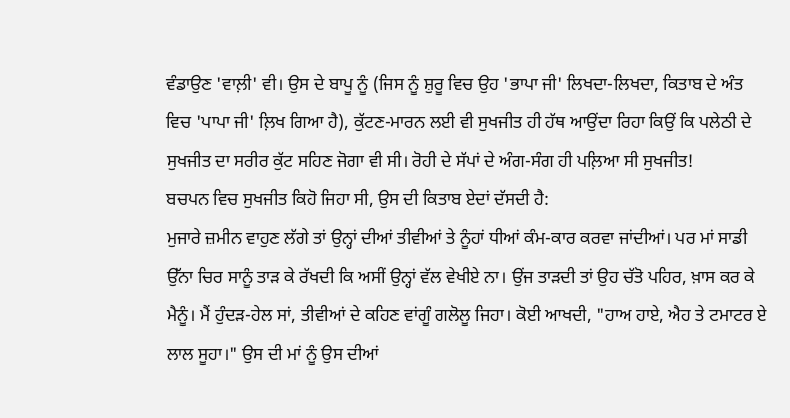ਵੰਡਾਉਣ 'ਵਾਲ਼ੀ' ਵੀ। ਉਸ ਦੇ ਬਾਪੂ ਨੂੰ (ਜਿਸ ਨੂੰ ਸ਼ੁਰੂ ਵਿਚ ਉਹ 'ਭਾਪਾ ਜੀ' ਲਿਖਦਾ-ਲਿਖਦਾ, ਕਿਤਾਬ ਦੇ ਅੰਤ ਵਿਚ 'ਪਾਪਾ ਜੀ' ਲ਼ਿਖ ਗਿਆ ਹੈ), ਕੁੱਟਣ-ਮਾਰਨ ਲਈ ਵੀ ਸੁਖਜੀਤ ਹੀ ਹੱਥ ਆਉਂਦਾ ਰਿਹਾ ਕਿਉਂ ਕਿ ਪਲੇਠੀ ਦੇ ਸੁਖਜੀਤ ਦਾ ਸਰੀਰ ਕੁੱਟ ਸਹਿਣ ਜੋਗਾ ਵੀ ਸੀ। ਰੋਹੀ ਦੇ ਸੱਪਾਂ ਦੇ ਅੰਗ-ਸੰਗ ਹੀ ਪਲ਼ਿਆ ਸੀ ਸੁਖਜੀਤ!
ਬਚਪਨ ਵਿਚ ਸੁਖਜੀਤ ਕਿਹੋ ਜਿਹਾ ਸੀ, ਉਸ ਦੀ ਕਿਤਾਬ ਏਦਾਂ ਦੱਸਦੀ ਹੈ:
ਮੁਜਾਰੇ ਜ਼ਮੀਨ ਵਾਹੁਣ ਲੱਗੇ ਤਾਂ ਉਨ੍ਹਾਂ ਦੀਆਂ ਤੀਵੀਆਂ ਤੇ ਨੂੰਹਾਂ ਧੀਆਂ ਕੰਮ-ਕਾਰ ਕਰਵਾ ਜਾਂਦੀਆਂ। ਪਰ ਮਾਂ ਸਾਡੀ ਉੱਨਾ ਚਿਰ ਸਾਨੂੰ ਤਾੜ ਕੇ ਰੱਖਦੀ ਕਿ ਅਸੀਂ ਉਨ੍ਹਾਂ ਵੱਲ ਵੇਖੀਏ ਨਾ। ਉਂਜ ਤਾੜਦੀ ਤਾਂ ਉਹ ਚੱਤੋ ਪਹਿਰ, ਖ਼ਾਸ ਕਰ ਕੇ ਮੈਨੂੰ। ਮੈਂ ਹੁੰਦੜ-ਹੇਲ ਸਾਂ, ਤੀਵੀਆਂ ਦੇ ਕਹਿਣ ਵਾਂਗੂੰ ਗਲੋਲੂ ਜਿਹਾ। ਕੋਈ ਆਖਦੀ, "ਹਾਅ ਹਾਏ, ਐਹ ਤੇ ਟਮਾਟਰ ਏ ਲਾਲ ਸੂਹਾ।" ਉਸ ਦੀ ਮਾਂ ਨੂੰ ਉਸ ਦੀਆਂ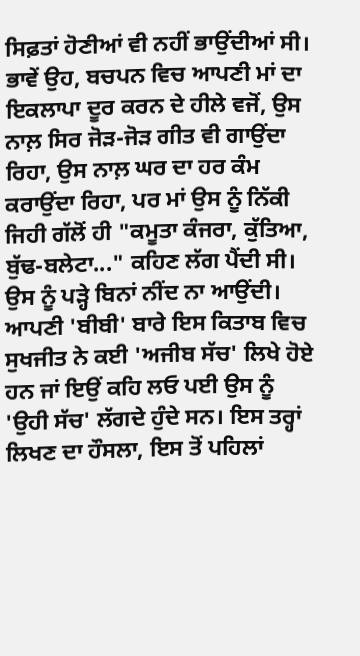ਸਿਫ਼ਤਾਂ ਹੋਣੀਆਂ ਵੀ ਨਹੀਂ ਭਾਉਂਦੀਆਂ ਸੀ। ਭਾਵੇਂ ਉਹ, ਬਚਪਨ ਵਿਚ ਆਪਣੀ ਮਾਂ ਦਾ ਇਕਲਾਪਾ ਦੂਰ ਕਰਨ ਦੇ ਹੀਲੇ ਵਜੋਂ, ਉਸ ਨਾਲ਼ ਸਿਰ ਜੋੜ-ਜੋੜ ਗੀਤ ਵੀ ਗਾਉਂਦਾ ਰਿਹਾ, ਉਸ ਨਾਲ਼ ਘਰ ਦਾ ਹਰ ਕੰਮ ਕਰਾਉਂਦਾ ਰਿਹਾ, ਪਰ ਮਾਂ ਉਸ ਨੂੰ ਨਿੱਕੀ ਜਿਹੀ ਗੱਲੋਂ ਹੀ "ਕਮੂਤਾ ਕੰਜਰਾ, ਕੁੱਤਿਆ, ਬੁੱਢ-ਬਲੇਟਾ..." ਕਹਿਣ ਲੱਗ ਪੈਂਦੀ ਸੀ।
ਉਸ ਨੂੰ ਪੜ੍ਹੇ ਬਿਨਾਂ ਨੀਂਦ ਨਾ ਆਉਂਦੀ। ਆਪਣੀ 'ਬੀਬੀ' ਬਾਰੇ ਇਸ ਕਿਤਾਬ ਵਿਚ ਸੁਖਜੀਤ ਨੇ ਕਈ 'ਅਜੀਬ ਸੱਚ' ਲਿਖੇ ਹੋਏ ਹਨ ਜਾਂ ਇਉਂ ਕਹਿ ਲਓ ਪਈ ਉਸ ਨੂੰ 'ਉਹੀ ਸੱਚ' ਲੱਗਦੇ ਹੁੰਦੇ ਸਨ। ਇਸ ਤਰ੍ਹਾਂ ਲਿਖਣ ਦਾ ਹੌਸਲਾ, ਇਸ ਤੋਂ ਪਹਿਲਾਂ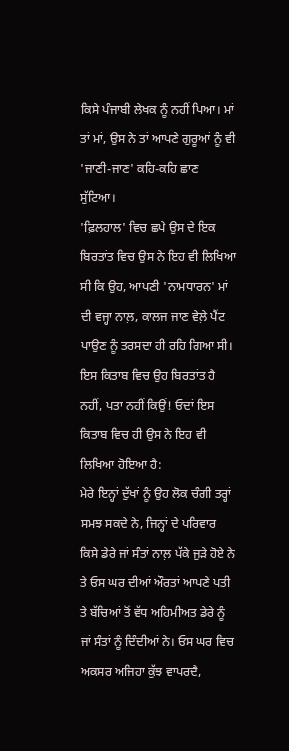ਕਿਸੇ ਪੰਜਾਬੀ ਲੇਖਕ ਨੂੰ ਨਹੀਂ ਪਿਆ। ਮਾਂ ਤਾਂ ਮਾਂ, ਉਸ ਨੇ ਤਾਂ ਆਪਣੇ ਗੁਰੂਆਂ ਨੂੰ ਵੀ 'ਜਾਣੀ-ਜਾਣ' ਕਹਿ-ਕਹਿ ਛਾਣ ਸੁੱਟਿਆ।
'ਫ਼ਿਲਹਾਲ' ਵਿਚ ਛਪੇ ਉਸ ਦੇ ਇਕ ਬਿਰਤਾਂਤ ਵਿਚ ਉਸ ਨੇ ਇਹ ਵੀ ਲਿਖਿਆ ਸੀ ਕਿ ਉਹ, ਆਪਣੀ 'ਨਾਮਧਾਰਨ' ਮਾਂ ਦੀ ਵਜ੍ਹਾ ਨਾਲ਼, ਕਾਲਜ ਜਾਣ ਵੇਲ਼ੇ ਪੈਂਟ ਪਾਉਣ ਨੂੰ ਤਰਸਦਾ ਹੀ ਰਹਿ ਗਿਆ ਸੀ। ਇਸ ਕਿਤਾਬ ਵਿਚ ਉਹ ਬਿਰਤਾਂਤ ਹੈ ਨਹੀਂ, ਪਤਾ ਨਹੀਂ ਕਿਉਂ! ਓਦਾਂ ਇਸ ਕਿਤਾਬ ਵਿਚ ਹੀ ਉਸ ਨੇ ਇਹ ਵੀ ਲਿਖਿਆ ਹੋਇਆ ਹੈ:
ਮੇਰੇ ਇਨ੍ਹਾਂ ਦੁੱਖਾਂ ਨੂੰ ਉਹ ਲੋਕ ਚੰਗੀ ਤਰ੍ਹਾਂ ਸਮਝ ਸਕਦੇ ਨੇ, ਜਿਨ੍ਹਾਂ ਦੇ ਪਰਿਵਾਰ ਕਿਸੇ ਡੇਰੇ ਜਾਂ ਸੰਤਾਂ ਨਾਲ਼ ਪੱਕੇ ਜੁੜੇ ਹੋਏ ਨੇ ਤੇ ਓਸ ਘਰ ਦੀਆਂ ਔਰਤਾਂ ਆਪਣੇ ਪਤੀ ਤੇ ਬੱਚਿਆਂ ਤੋਂ ਵੱਧ ਅਹਿਮੀਅਤ ਡੇਰੇ ਨੂੰ ਜਾਂ ਸੰਤਾਂ ਨੂੰ ਦਿੰਦੀਆਂ ਨੇ। ਓਸ ਘਰ ਵਿਚ ਅਕਸਰ ਅਜਿਹਾ ਕੁੱਝ ਵਾਪਰਦੈ,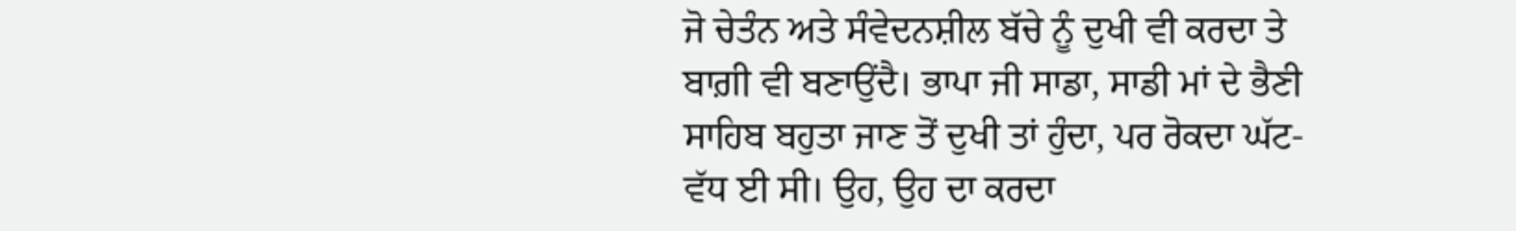ਜੋ ਚੇਤੰਨ ਅਤੇ ਸੰਵੇਦਨਸ਼ੀਲ ਬੱਚੇ ਨੂੰ ਦੁਖੀ ਵੀ ਕਰਦਾ ਤੇ ਬਾਗ਼ੀ ਵੀ ਬਣਾਉਂਦੈ। ਭਾਪਾ ਜੀ ਸਾਡਾ, ਸਾਡੀ ਮਾਂ ਦੇ ਭੈਣੀ ਸਾਹਿਬ ਬਹੁਤਾ ਜਾਣ ਤੋਂ ਦੁਖੀ ਤਾਂ ਹੁੰਦਾ, ਪਰ ਰੋਕਦਾ ਘੱਟ-ਵੱਧ ਈ ਸੀ। ਉਹ, ਉਹ ਦਾ ਕਰਦਾ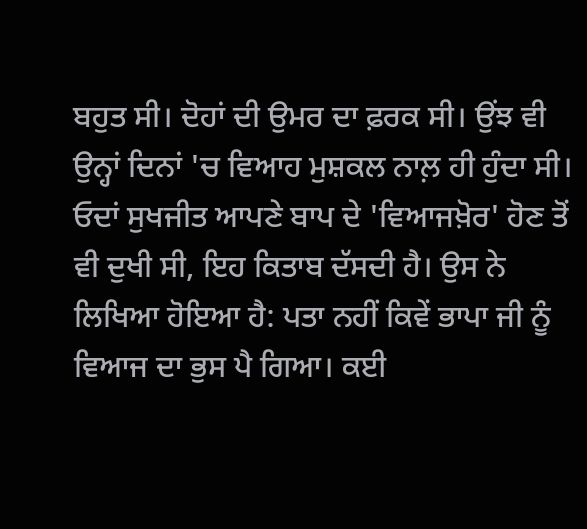ਬਹੁਤ ਸੀ। ਦੋਹਾਂ ਦੀ ਉਮਰ ਦਾ ਫ਼ਰਕ ਸੀ। ਉਂਝ ਵੀ ਉਨ੍ਹਾਂ ਦਿਨਾਂ 'ਚ ਵਿਆਹ ਮੁਸ਼ਕਲ ਨਾਲ਼ ਹੀ ਹੁੰਦਾ ਸੀ।
ਓਦਾਂ ਸੁਖਜੀਤ ਆਪਣੇ ਬਾਪ ਦੇ 'ਵਿਆਜਖ਼ੋਰ' ਹੋਣ ਤੋਂ ਵੀ ਦੁਖੀ ਸੀ, ਇਹ ਕਿਤਾਬ ਦੱਸਦੀ ਹੈ। ਉਸ ਨੇ ਲਿਖਿਆ ਹੋਇਆ ਹੈ: ਪਤਾ ਨਹੀਂ ਕਿਵੇਂ ਭਾਪਾ ਜੀ ਨੂੰ ਵਿਆਜ ਦਾ ਭੁਸ ਪੈ ਗਿਆ। ਕਈ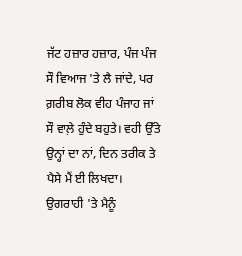ਜੱਟ ਹਜ਼ਾਰ ਹਜ਼ਾਰ, ਪੰਜ ਪੰਜ ਸੌ ਵਿਆਜ 'ਤੇ ਲੈ ਜਾਂਦੇ, ਪਰ ਗ਼ਰੀਬ ਲੋਕ ਵੀਹ ਪੰਜਾਹ ਜਾਂ ਸੌ ਵਾਲ਼ੇ ਹੁੰਦੇ ਬਹੁਤੇ। ਵਹੀ ਉੱਤੇ ਉਨ੍ਹਾਂ ਦਾ ਨਾਂ, ਦਿਨ ਤਰੀਕ ਤੇ ਪੈਸੇ ਮੈਂ ਈ ਲਿਖਦਾ। ਉਗਰਾਹੀ 'ਤੇ ਮੈਨੂੰ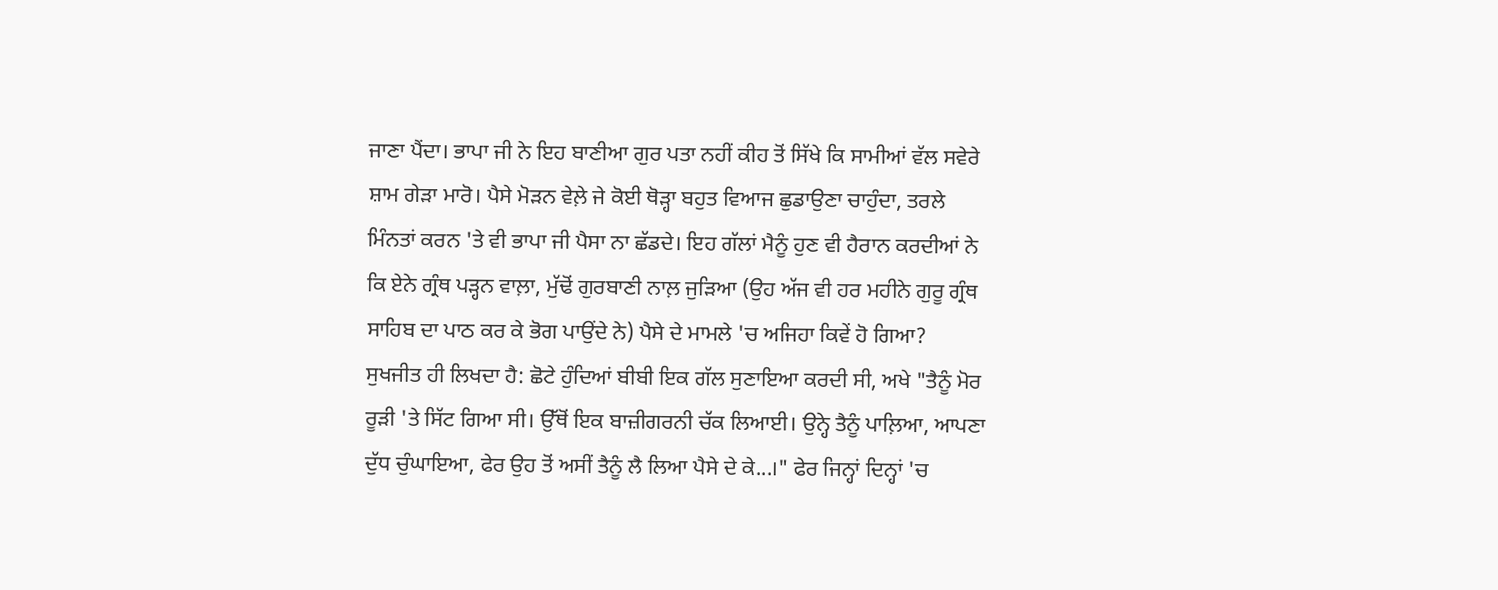ਜਾਣਾ ਪੈਂਦਾ। ਭਾਪਾ ਜੀ ਨੇ ਇਹ ਬਾਣੀਆ ਗੁਰ ਪਤਾ ਨਹੀਂ ਕੀਹ ਤੋਂ ਸਿੱਖੇ ਕਿ ਸਾਮੀਆਂ ਵੱਲ ਸਵੇਰੇ ਸ਼ਾਮ ਗੇੜਾ ਮਾਰੋ। ਪੈਸੇ ਮੋੜਨ ਵੇਲ਼ੇ ਜੇ ਕੋਈ ਥੋੜ੍ਹਾ ਬਹੁਤ ਵਿਆਜ ਛੁਡਾਉਣਾ ਚਾਹੁੰਦਾ, ਤਰਲੇ ਮਿੰਨਤਾਂ ਕਰਨ 'ਤੇ ਵੀ ਭਾਪਾ ਜੀ ਪੈਸਾ ਨਾ ਛੱਡਦੇ। ਇਹ ਗੱਲਾਂ ਮੈਨੂੰ ਹੁਣ ਵੀ ਹੈਰਾਨ ਕਰਦੀਆਂ ਨੇ ਕਿ ਏਨੇ ਗ੍ਰੰਥ ਪੜ੍ਹਨ ਵਾਲ਼ਾ, ਮੁੱਢੋਂ ਗੁਰਬਾਣੀ ਨਾਲ਼ ਜੁੜਿਆ (ਉਹ ਅੱਜ ਵੀ ਹਰ ਮਹੀਨੇ ਗੁਰੂ ਗ੍ਰੰਥ ਸਾਹਿਬ ਦਾ ਪਾਠ ਕਰ ਕੇ ਭੋਗ ਪਾਉਂਦੇ ਨੇ) ਪੈਸੇ ਦੇ ਮਾਮਲੇ 'ਚ ਅਜਿਹਾ ਕਿਵੇਂ ਹੋ ਗਿਆ?
ਸੁਖਜੀਤ ਹੀ ਲਿਖਦਾ ਹੈ: ਛੋਟੇ ਹੁੰਦਿਆਂ ਬੀਬੀ ਇਕ ਗੱਲ ਸੁਣਾਇਆ ਕਰਦੀ ਸੀ, ਅਖੇ "ਤੈਨੂੰ ਮੋਰ ਰੂੜੀ 'ਤੇ ਸਿੱਟ ਗਿਆ ਸੀ। ਉੱਥੋਂ ਇਕ ਬਾਜ਼ੀਗਰਨੀ ਚੱਕ ਲਿਆਈ। ਉਨ੍ਹੇ ਤੈਨੂੰ ਪਾਲ਼ਿਆ, ਆਪਣਾ ਦੁੱਧ ਚੁੰਘਾਇਆ, ਫੇਰ ਉਹ ਤੋਂ ਅਸੀਂ ਤੈਨੂੰ ਲੈ ਲਿਆ ਪੈਸੇ ਦੇ ਕੇ...।" ਫੇਰ ਜਿਨ੍ਹਾਂ ਦਿਨ੍ਹਾਂ 'ਚ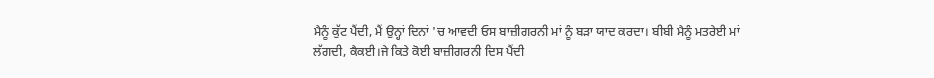ਮੈਨੂੰ ਕੁੱਟ ਪੈਂਦੀ, ਮੈਂ ਉਨ੍ਹਾਂ ਦਿਨਾਂ 'ਚ ਆਵਦੀ ਓਸ ਬਾਜ਼ੀਗਰਨੀ ਮਾਂ ਨੂੰ ਬੜਾ ਯਾਦ ਕਰਦਾ। ਬੀਬੀ ਮੈਨੂੰ ਮਤਰੇਈ ਮਾਂ ਲੱਗਦੀ, ਕੈਕਈ।ਜੇ ਕਿਤੇ ਕੋਈ ਬਾਜ਼ੀਗਰਨੀ ਦਿਸ ਪੈਂਦੀ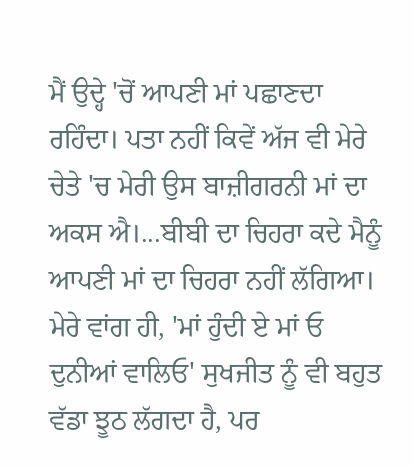ਮੈਂ ਉਦ੍ਹੇ 'ਚੋਂ ਆਪਣੀ ਮਾਂ ਪਛਾਣਦਾ ਰਹਿੰਦਾ। ਪਤਾ ਨਹੀਂ ਕਿਵੇਂ ਅੱਜ ਵੀ ਮੇਰੇ ਚੇਤੇ 'ਚ ਮੇਰੀ ਉਸ ਬਾਜ਼ੀਗਰਨੀ ਮਾਂ ਦਾ ਅਕਸ ਐ।...ਬੀਬੀ ਦਾ ਚਿਹਰਾ ਕਦੇ ਮੈਨੂੰ ਆਪਣੀ ਮਾਂ ਦਾ ਚਿਹਰਾ ਨਹੀਂ ਲੱਗਿਆ।
ਮੇਰੇ ਵਾਂਗ ਹੀ, 'ਮਾਂ ਹੁੰਦੀ ਏ ਮਾਂ ਓ ਦੁਨੀਆਂ ਵਾਲਿਓ' ਸੁਖਜੀਤ ਨੂੰ ਵੀ ਬਹੁਤ ਵੱਡਾ ਝੂਠ ਲੱਗਦਾ ਹੈ, ਪਰ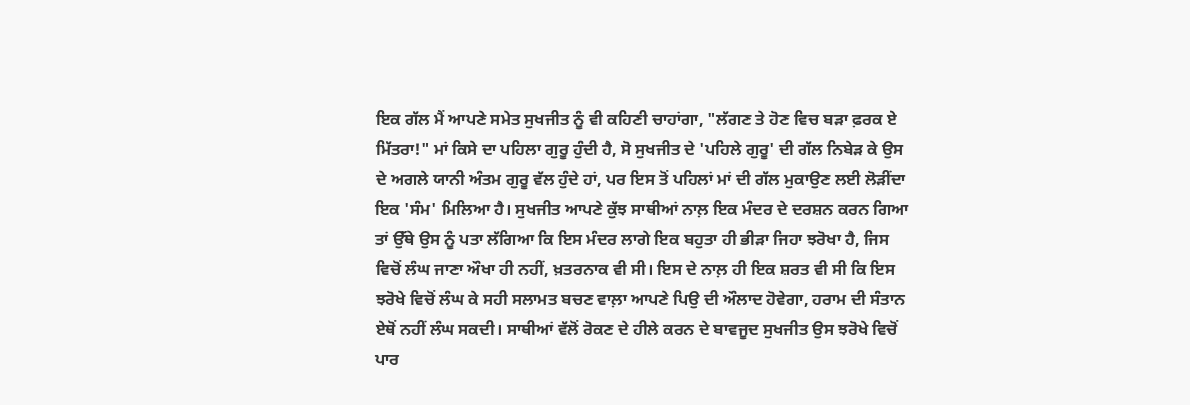ਇਕ ਗੱਲ ਮੈਂ ਆਪਣੇ ਸਮੇਤ ਸੁਖਜੀਤ ਨੂੰ ਵੀ ਕਹਿਣੀ ਚਾਹਾਂਗਾ, "ਲੱਗਣ ਤੇ ਹੋਣ ਵਿਚ ਬੜਾ ਫ਼ਰਕ ਏ ਮਿੱਤਰਾ!" ਮਾਂ ਕਿਸੇ ਦਾ ਪਹਿਲਾ ਗੁਰੂ ਹੁੰਦੀ ਹੈ, ਸੋ ਸੁਖਜੀਤ ਦੇ 'ਪਹਿਲੇ ਗੁਰੂ' ਦੀ ਗੱਲ ਨਿਬੇੜ ਕੇ ਉਸ ਦੇ ਅਗਲੇ ਯਾਨੀ ਅੰਤਮ ਗੁਰੂ ਵੱਲ ਹੁੰਦੇ ਹਾਂ, ਪਰ ਇਸ ਤੋਂ ਪਹਿਲਾਂ ਮਾਂ ਦੀ ਗੱਲ ਮੁਕਾਉਣ ਲਈ ਲੋੜੀਂਦਾ ਇਕ 'ਸੰਮ' ਮਿਲਿਆ ਹੈ। ਸੁਖਜੀਤ ਆਪਣੇ ਕੁੱਝ ਸਾਥੀਆਂ ਨਾਲ਼ ਇਕ ਮੰਦਰ ਦੇ ਦਰਸ਼ਨ ਕਰਨ ਗਿਆ ਤਾਂ ਉੱਥੇ ਉਸ ਨੂੰ ਪਤਾ ਲੱਗਿਆ ਕਿ ਇਸ ਮੰਦਰ ਲਾਗੇ ਇਕ ਬਹੁਤਾ ਹੀ ਭੀੜਾ ਜਿਹਾ ਝਰੋਖਾ ਹੈ, ਜਿਸ ਵਿਚੋਂ ਲੰਘ ਜਾਣਾ ਔਖਾ ਹੀ ਨਹੀਂ, ਖ਼ਤਰਨਾਕ ਵੀ ਸੀ। ਇਸ ਦੇ ਨਾਲ਼ ਹੀ ਇਕ ਸ਼ਰਤ ਵੀ ਸੀ ਕਿ ਇਸ ਝਰੋਖੇ ਵਿਚੋਂ ਲੰਘ ਕੇ ਸਹੀ ਸਲਾਮਤ ਬਚਣ ਵਾਲ਼ਾ ਆਪਣੇ ਪਿਉ ਦੀ ਔਲਾਦ ਹੋਵੇਗਾ, ਹਰਾਮ ਦੀ ਸੰਤਾਨ ਏਥੋਂ ਨਹੀਂ ਲੰਘ ਸਕਦੀ। ਸਾਥੀਆਂ ਵੱਲੋਂ ਰੋਕਣ ਦੇ ਹੀਲੇ ਕਰਨ ਦੇ ਬਾਵਜੂਦ ਸੁਖਜੀਤ ਉਸ ਝਰੋਖੇ ਵਿਚੋਂ ਪਾਰ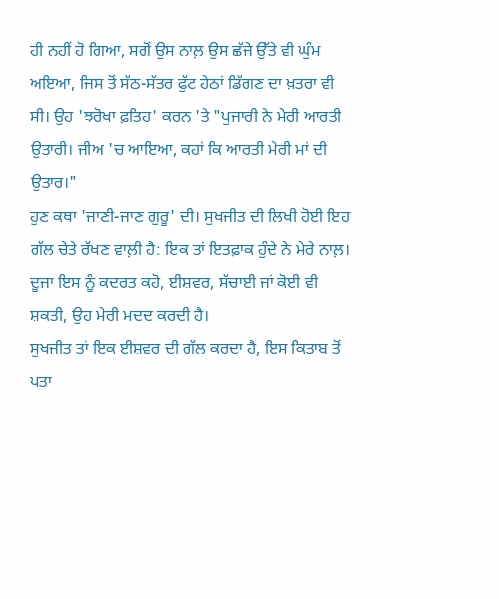ਹੀ ਨਹੀਂ ਹੋ ਗਿਆ, ਸਗੋਂ ਉਸ ਨਾਲ਼ ਉਸ ਛੱਜੇ ਉੱਤੇ ਵੀ ਘੁੰਮ ਅਇਆ, ਜਿਸ ਤੋਂ ਸੱਠ-ਸੱਤਰ ਫੁੱਟ ਹੇਠਾਂ ਡਿੱਗਣ ਦਾ ਖ਼ਤਰਾ ਵੀ ਸੀ। ਉਹ 'ਝਰੋਖਾ ਫ਼ਤਿਹ' ਕਰਨ 'ਤੇ "ਪੁਜਾਰੀ ਨੇ ਮੇਰੀ ਆਰਤੀ ਉਤਾਰੀ। ਜੀਅ 'ਚ ਆਇਆ, ਕਹਾਂ ਕਿ ਆਰਤੀ ਮੇਰੀ ਮਾਂ ਦੀ ਉਤਾਰ।"
ਹੁਣ ਕਥਾ 'ਜਾਣੀ-ਜਾਣ ਗੁਰੂ' ਦੀ। ਸੁਖਜੀਤ ਦੀ ਲਿਖੀ ਹੋਈ ਇਹ ਗੱਲ ਚੇਤੇ ਰੱਖਣ ਵਾਲ਼ੀ ਹੈ: ਇਕ ਤਾਂ ਇਤਫ਼ਾਕ ਹੁੰਦੇ ਨੇ ਮੇਰੇ ਨਾਲ਼। ਦੂਜਾ ਇਸ ਨੂੰ ਕਦਰਤ ਕਹੋ, ਈਸ਼ਵਰ, ਸੱਚਾਈ ਜਾਂ ਕੋਈ ਵੀ ਸ਼ਕਤੀ, ਉਹ ਮੇਰੀ ਮਦਦ ਕਰਦੀ ਹੈ।
ਸੁਖਜੀਤ ਤਾਂ ਇਕ ਈਸ਼ਵਰ ਦੀ ਗੱਲ ਕਰਦਾ ਹੈ, ਇਸ ਕਿਤਾਬ ਤੋਂ ਪਤਾ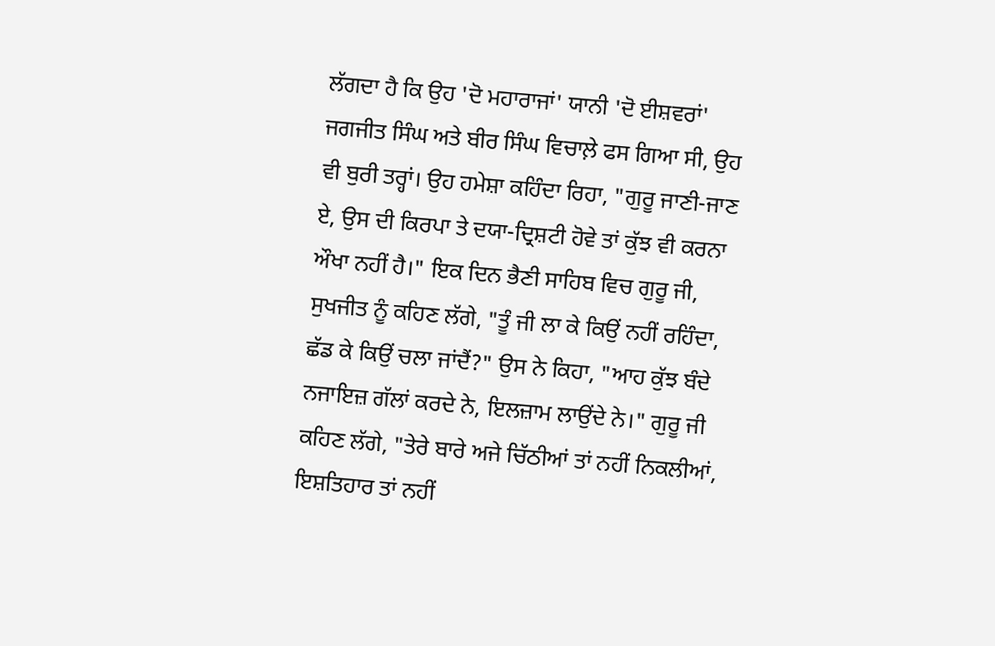ਲੱਗਦਾ ਹੈ ਕਿ ਉਹ 'ਦੋ ਮਹਾਰਾਜਾਂ' ਯਾਨੀ 'ਦੋ ਈਸ਼ਵਰਾਂ' ਜਗਜੀਤ ਸਿੰਘ ਅਤੇ ਬੀਰ ਸਿੰਘ ਵਿਚਾਲ਼ੇ ਫਸ ਗਿਆ ਸੀ, ਉਹ ਵੀ ਬੁਰੀ ਤਰ੍ਹਾਂ। ਉਹ ਹਮੇਸ਼ਾ ਕਹਿੰਦਾ ਰਿਹਾ, "ਗੁਰੂ ਜਾਣੀ-ਜਾਣ ਏ, ਉਸ ਦੀ ਕਿਰਪਾ ਤੇ ਦਯਾ-ਦ੍ਰਿਸ਼ਟੀ ਹੋਵੇ ਤਾਂ ਕੁੱਝ ਵੀ ਕਰਨਾ ਔਖਾ ਨਹੀਂ ਹੈ।" ਇਕ ਦਿਨ ਭੈਣੀ ਸਾਹਿਬ ਵਿਚ ਗੁਰੂ ਜੀ, ਸੁਖਜੀਤ ਨੂੰ ਕਹਿਣ ਲੱਗੇ, "ਤੂੰ ਜੀ ਲਾ ਕੇ ਕਿਉਂ ਨਹੀਂ ਰਹਿੰਦਾ, ਛੱਡ ਕੇ ਕਿਉਂ ਚਲਾ ਜਾਂਦੈਂ?" ਉਸ ਨੇ ਕਿਹਾ, "ਆਹ ਕੁੱਝ ਬੰਦੇ ਨਜਾਇਜ਼ ਗੱਲਾਂ ਕਰਦੇ ਨੇ, ਇਲਜ਼ਾਮ ਲਾਉਂਦੇ ਨੇ।" ਗੁਰੂ ਜੀ ਕਹਿਣ ਲੱਗੇ, "ਤੇਰੇ ਬਾਰੇ ਅਜੇ ਚਿੱਠੀਆਂ ਤਾਂ ਨਹੀਂ ਨਿਕਲੀਆਂ, ਇਸ਼ਤਿਹਾਰ ਤਾਂ ਨਹੀਂ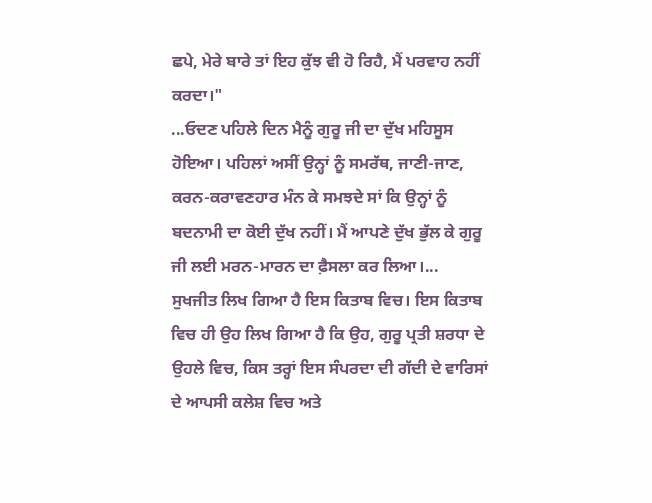ਛਪੇ, ਮੇਰੇ ਬਾਰੇ ਤਾਂ ਇਹ ਕੁੱਝ ਵੀ ਹੋ ਰਿਹੈ, ਮੈਂ ਪਰਵਾਹ ਨਹੀਂ ਕਰਦਾ।"
...ਓਦਣ ਪਹਿਲੇ ਦਿਨ ਮੈਨੂੰ ਗੁਰੂ ਜੀ ਦਾ ਦੁੱਖ ਮਹਿਸੂਸ ਹੋਇਆ। ਪਹਿਲਾਂ ਅਸੀਂ ਉਨ੍ਹਾਂ ਨੂੰ ਸਮਰੱਥ, ਜਾਣੀ-ਜਾਣ, ਕਰਨ-ਕਰਾਵਣਹਾਰ ਮੰਨ ਕੇ ਸਮਝਦੇ ਸਾਂ ਕਿ ਉਨ੍ਹਾਂ ਨੂੰ ਬਦਨਾਮੀ ਦਾ ਕੋਈ ਦੁੱਖ ਨਹੀਂ। ਮੈਂ ਆਪਣੇ ਦੁੱਖ ਭੁੱਲ ਕੇ ਗੁਰੂ ਜੀ ਲਈ ਮਰਨ-ਮਾਰਨ ਦਾ ਫ਼ੈਸਲਾ ਕਰ ਲਿਆ।...
ਸੁਖਜੀਤ ਲਿਖ ਗਿਆ ਹੈ ਇਸ ਕਿਤਾਬ ਵਿਚ। ਇਸ ਕਿਤਾਬ ਵਿਚ ਹੀ ਉਹ ਲਿਖ ਗਿਆ ਹੈ ਕਿ ਉਹ, ਗੁਰੂ ਪ੍ਰਤੀ ਸ਼ਰਧਾ ਦੇ ਉਹਲੇ ਵਿਚ, ਕਿਸ ਤਰ੍ਹਾਂ ਇਸ ਸੰਪਰਦਾ ਦੀ ਗੱਦੀ ਦੇ ਵਾਰਿਸਾਂ ਦੇ ਆਪਸੀ ਕਲੇਸ਼ ਵਿਚ ਅਤੇ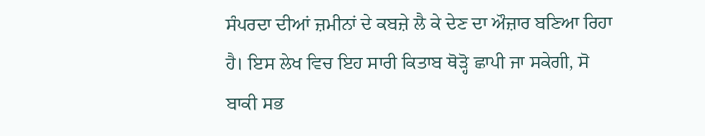ਸੰਪਰਦਾ ਦੀਆਂ ਜ਼ਮੀਨਾਂ ਦੇ ਕਬਜ਼ੇ ਲੈ ਕੇ ਦੇਣ ਦਾ ਔਜ਼ਾਰ ਬਣਿਆ ਰਿਹਾ ਹੈ। ਇਸ ਲੇਖ ਵਿਚ ਇਹ ਸਾਰੀ ਕਿਤਾਬ ਥੋੜ੍ਹੋ ਛਾਪੀ ਜਾ ਸਕੇਗੀ, ਸੋ ਬਾਕੀ ਸਭ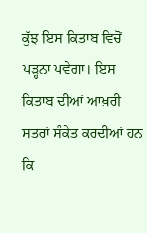ਕੁੱਝ ਇਸ ਕਿਤਾਬ ਵਿਚੋਂ ਪੜ੍ਹਨਾ ਪਵੇਗਾ। ਇਸ ਕਿਤਾਬ ਦੀਆਂ ਆਖ਼ਰੀ ਸਤਰਾਂ ਸੰਕੇਤ ਕਰਦੀਆਂ ਹਨ ਕਿ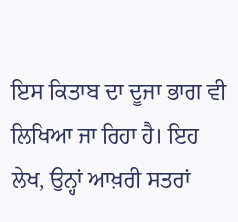ਇਸ ਕਿਤਾਬ ਦਾ ਦੂਜਾ ਭਾਗ ਵੀ ਲਿਖਿਆ ਜਾ ਰਿਹਾ ਹੈ। ਇਹ ਲੇਖ, ਉਨ੍ਹਾਂ ਆਖ਼ਰੀ ਸਤਰਾਂ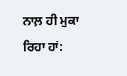ਨਾਲ਼ ਹੀ ਮੁਕਾ ਰਿਹਾ ਹਾਂ: